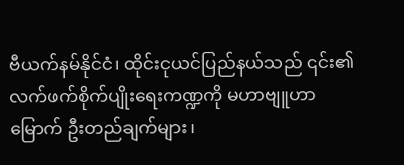ဗီယက်နမ်နိုင်ငံ၊ ထိုင်းငုယင်ပြည်နယ်သည် ၎င်း၏လက်ဖက်စိုက်ပျိုးရေးကဏ္ဍကို မဟာဗျူဟာမြောက် ဦးတည်ချက်များ၊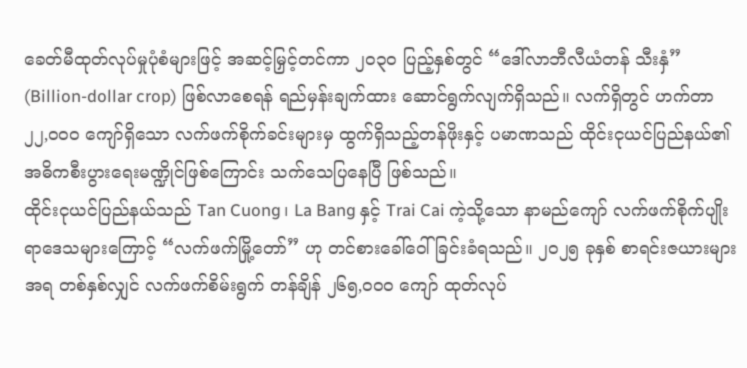ခေတ်မီထုတ်လုပ်မှုပုံစံများဖြင့် အဆင့်မြှင့်တင်ကာ ၂၀၃၀ ပြည့်နှစ်တွင် “ဒေါ်လာဘီလီယံတန် သီးနှံ” (Billion-dollar crop) ဖြစ်လာစေရန် ရည်မှန်းချက်ထား ဆောင်ရွက်လျက်ရှိသည်။ လက်ရှိတွင် ဟက်တာ ၂၂,၀၀၀ ကျော်ရှိသော လက်ဖက်စိုက်ခင်းများမှ ထွက်ရှိသည့်တန်ဖိုးနှင့် ပမာဏသည် ထိုင်းငုယင်ပြည်နယ်၏ အဓိကစီးပွားရေးမဏ္ဍိုင်ဖြစ်ကြောင်း သက်သေပြနေပြီ ဖြစ်သည်။
ထိုင်းငုယင်ပြည်နယ်သည် Tan Cuong၊ La Bang နှင့် Trai Cai ကဲ့သို့သော နာမည်ကျော် လက်ဖက်စိုက်ပျိုးရာဒေသများကြောင့် “လက်ဖက်မြို့တော်” ဟု တင်စားခေါ်ဝေါ်ခြင်းခံရသည်။ ၂၀၂၅ ခုနှစ် စာရင်းဇယားများအရ တစ်နှစ်လျှင် လက်ဖက်စိမ်းရွက် တန်ချိန် ၂၆၅,၀၀၀ ကျော် ထုတ်လုပ်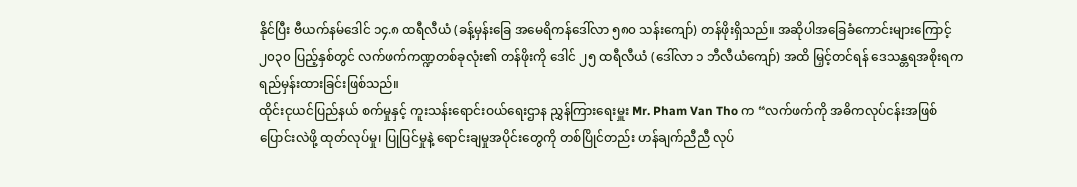နိုင်ပြီး ဗီယက်နမ်ဒေါင် ၁၄.၈ ထရီလီယံ (ခန့်မှန်းခြေ အမေရိကန်ဒေါ်လာ ၅၈၀ သန်းကျော်) တန်ဖိုးရှိသည်။ အဆိုပါအခြေခံကောင်းများကြောင့် ၂၀၃၀ ပြည့်နှစ်တွင် လက်ဖက်ကဏ္ဍတစ်ခုလုံး၏ တန်ဖိုးကို ဒေါင် ၂၅ ထရီလီယံ (ဒေါ်လာ ၁ ဘီလီယံကျော်) အထိ မြှင့်တင်ရန် ဒေသန္တရအစိုးရက ရည်မှန်းထားခြင်းဖြစ်သည်။
ထိုင်းငုယင်ပြည်နယ် စက်မှုနှင့် ကူးသန်းရောင်းဝယ်ရေးဌာန ညွှန်ကြားရေးမှူး Mr. Pham Van Tho က “လက်ဖက်ကို အဓိကလုပ်ငန်းအဖြစ်ပြောင်းလဲဖို့ ထုတ်လုပ်မှု၊ ပြုပြင်မှုနဲ့ ရောင်းချမှုအပိုင်းတွေကို တစ်ပြိုင်တည်း ဟန်ချက်ညီညီ လုပ်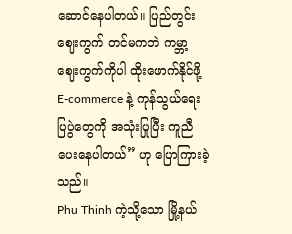ဆောင်နေပါတယ်။ ပြည်တွင်းဈေးကွက် တင်မကဘဲ ကမ္ဘာ့ဈေးကွက်ကိုပါ ထိုးဖောက်နိုင်ဖို့ E-commerce နဲ့ ကုန်သွယ်ရေးပြပွဲတွေကို အသုံးပြုပြီး ကူညီပေးနေပါတယ်” ဟု ပြောကြားခဲ့သည်။
Phu Thinh ကဲ့သို့သော မြို့နယ်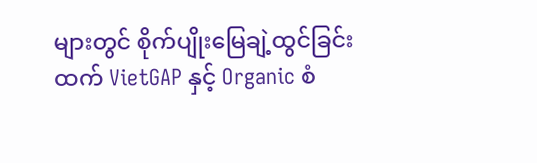များတွင် စိုက်ပျိုးမြေချဲ့ထွင်ခြင်းထက် VietGAP နှင့် Organic စံ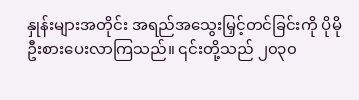နှုန်းများအတိုင်း အရည်အသွေးမြှင့်တင်ခြင်းကို ပိုမိုဦးစားပေးလာကြသည်။ ၎င်းတို့သည် ၂၀၃၀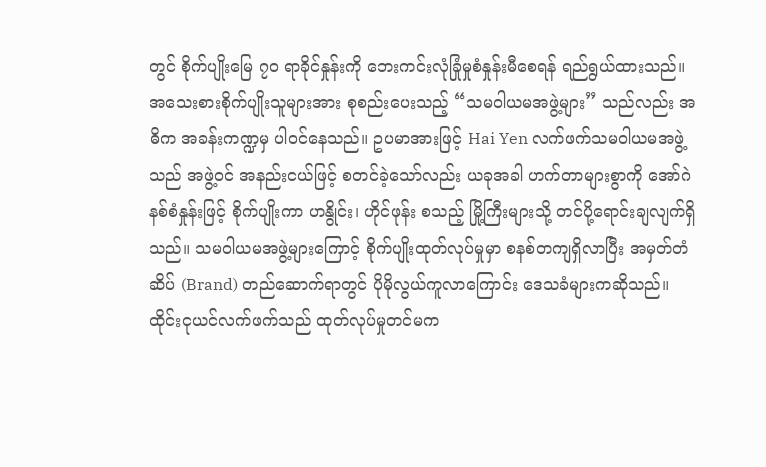တွင် စိုက်ပျိုးမြေ ၇၀ ရာခိုင်နှုန်းကို ဘေးကင်းလုံခြုံမှုစံနှုန်းမီစေရန် ရည်ရွယ်ထားသည်။
အသေးစားစိုက်ပျိုးသူများအား စုစည်းပေးသည့် “သမဝါယမအဖွဲ့များ” သည်လည်း အဓိက အခန်းကဏ္ဍမှ ပါဝင်နေသည်။ ဥပမာအားဖြင့် Hai Yen လက်ဖက်သမဝါယမအဖွဲ့သည် အဖွဲ့ဝင် အနည်းငယ်ဖြင့် စတင်ခဲ့သော်လည်း ယခုအခါ ဟက်တာများစွာကို အော်ဂဲနစ်စံနှုန်းဖြင့် စိုက်ပျိုးကာ ဟနွိုင်း၊ ဟိုင်ဖုန်း စသည့် မြို့ကြီးများသို့ တင်ပို့ရောင်းချလျက်ရှိသည်။ သမဝါယမအဖွဲ့များကြောင့် စိုက်ပျိုးထုတ်လုပ်မှုမှာ စနစ်တကျရှိလာပြီး အမှတ်တံဆိပ် (Brand) တည်ဆောက်ရာတွင် ပိုမိုလွယ်ကူလာကြောင်း ဒေသခံများကဆိုသည်။
ထိုင်းငုယင်လက်ဖက်သည် ထုတ်လုပ်မှုတင်မက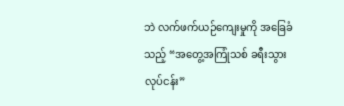ဘဲ လက်ဖက်ယဉ်ကျေးမှုကို အခြေခံသည့် “အတွေ့အကြုံသစ် ခရီးသွားလုပ်ငန်း”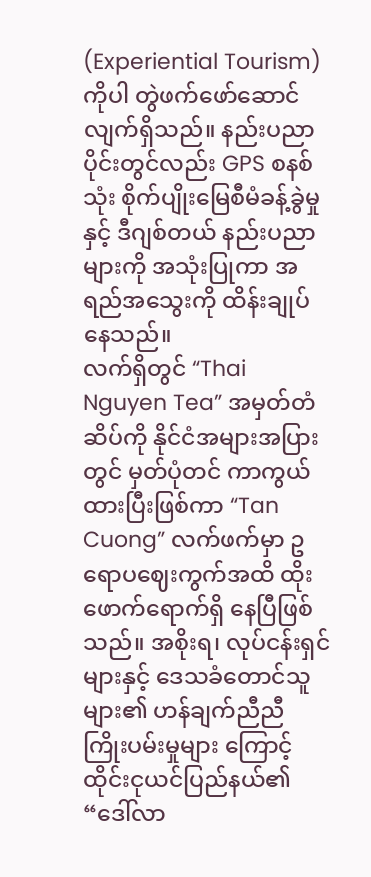(Experiential Tourism) ကိုပါ တွဲဖက်ဖော်ဆောင်လျက်ရှိသည်။ နည်းပညာပိုင်းတွင်လည်း GPS စနစ်သုံး စိုက်ပျိုးမြေစီမံခန့်ခွဲမှုနှင့် ဒီဂျစ်တယ် နည်းပညာများကို အသုံးပြုကာ အရည်အသွေးကို ထိန်းချုပ်နေသည်။
လက်ရှိတွင် “Thai Nguyen Tea” အမှတ်တံဆိပ်ကို နိုင်ငံအများအပြားတွင် မှတ်ပုံတင် ကာကွယ်ထားပြီးဖြစ်ကာ “Tan Cuong” လက်ဖက်မှာ ဥရောပဈေးကွက်အထိ ထိုးဖောက်ရောက်ရှိ နေပြီဖြစ်သည်။ အစိုးရ၊ လုပ်ငန်းရှင်များနှင့် ဒေသခံတောင်သူများ၏ ဟန်ချက်ညီညီ ကြိုးပမ်းမှုများ ကြောင့် ထိုင်းငုယင်ပြည်နယ်၏ “ဒေါ်လာ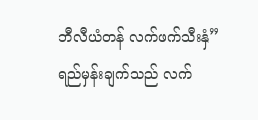ဘီလီယံတန် လက်ဖက်သီးနှံ” ရည်မှန်းချက်သည် လက်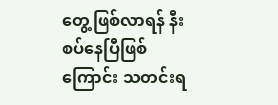တွေ့ဖြစ်လာရန် နီးစပ်နေပြီဖြစ်ကြောင်း သတင်းရ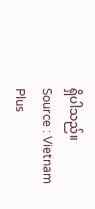ရှိပါသည်။
Source : Vietnam Plus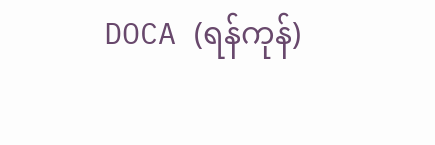DOCA (ရန်ကုန်)